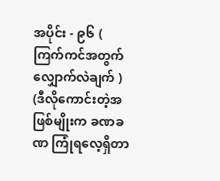အပိုင်း - ၉၆ ( ကြက်ကင်အတွက် လျှောက်လဲချက် )
(ဒီလိုကောင်းတဲ့အဖြစ်မျိုးက ခဏခဏ ကြုံရလေ့ရှိတာ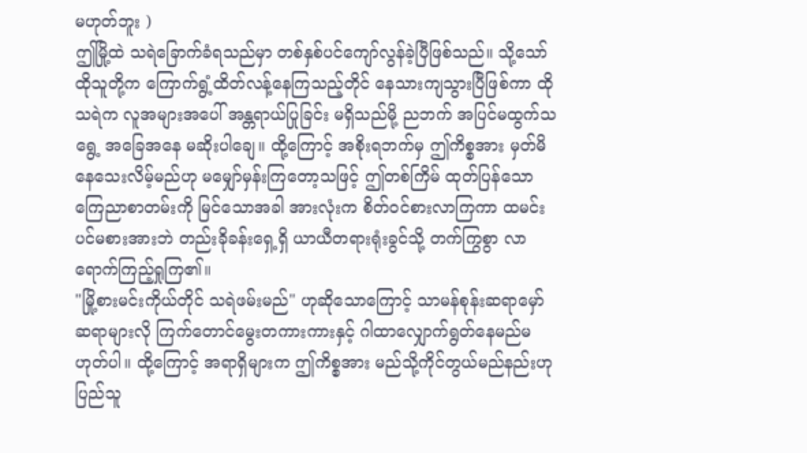မဟုတ်ဘူး )
ဤမြို့ထဲ သရဲခြောက်ခံရသည်မှာ တစ်နှစ်ပင်ကျော်လွန်ခဲ့ပြီဖြစ်သည်။ သို့သော် ထိုသူတို့က ကြောက်ရွံ့ထိတ်လန့်နေကြသည့်တိုင် နေသားကျသွားပြီဖြစ်ကာ ထိုသရဲက လူအများအပေါ် အန္တရာယ်ပြုခြင်း မရှိသည်မို့ ညဘက် အပြင်မထွက်သရွေ့ အခြေအနေ မဆိုးပါချေ။ ထို့ကြောင့် အစိုးရဘက်မှ ဤကိစ္စအား မှတ်မိနေသေးလိမ့်မည်ဟု မမျှော်မှန်းကြတော့သဖြင့် ဤတစ်ကြိမ် ထုတ်ပြန်သော ကြေညာစာတမ်းကို မြင်သောအခါ အားလုံးက စိတ်ဝင်စားလာကြကာ ထမင်းပင်မစားအားဘဲ တည်းခိုခန်းရှေ့ရှိ ယာယီတရားရုံးခွင်သို့ တက်ကြွစွာ လာရောက်ကြည့်ရှုကြ၏။
"မြို့စားမင်းကိုယ်တိုင် သရဲဖမ်းမည်" ဟုဆိုသောကြောင့် သာမန်စုန်းဆရာမှော်ဆရာများလို ကြက်တောင်မွေးတကားကားနှင့် ဂါထာလျှောက်ရွတ်နေမည်မဟုတ်ပါ။ ထို့ကြောင့် အရာရှိများက ဤကိစ္စအား မည်သို့ကိုင်တွယ်မည်နည်းဟု ပြည်သူ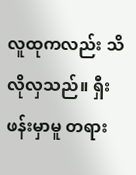လူထုကလည်း သိလိုလှသည်။ ရှီးဖန်းမှာမူ တရား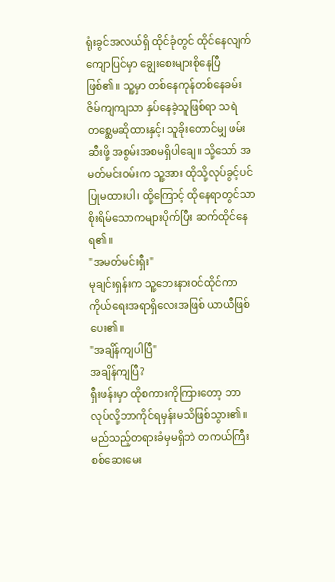ရုံးခွင်အလယ်ရှိ ထိုင်ခုံတွင် ထိုင်နေလျက် ကျောပြင်မှာ ချွေးစေးများစိုနေပြီဖြစ်၏။ သူ့မှာ တစ်နေကုန်တစ်နေခမ်း ဇိမ်ကျကျသာ နှပ်နေခဲ့သူဖြစ်ရာ သရဲတစ္ဆေမဆိုထားနှင့်၊ သူခိုးတောင်မျှ ဖမ်းဆီးဖို့ အစွမ်းအစမရှိပါချေ။ သို့သော် အမတ်မင်းဝမ်းက သူ့အား ထိုသို့လုပ်ခွင့်ပင် ပြုမထားပါ၊ ထို့ကြောင့် ထိုနေရာတွင်သာ စိုးရိမ်သောကများပိုက်ပြီး ဆက်ထိုင်နေရ၏။
"အမတ်မင်းရှီး"
မုချင်းရှန်းက သူ့ဘေးနားဝင်ထိုင်ကာ ကိုယ်ရေးအရာရှိလေးအဖြစ် ယာယီဖြစ်ပေး၏။
"အချိန်ကျပါပြီ"
အချိန်ကျပြီ?
ရှီးဖန်းမှာ ထိုစကားကိုကြားတော့ ဘာလုပ်လို့ဘာကိုင်ရမှန်းမသိဖြစ်သွား၏။ မည်သည့်တရားခံမှမရှိဘဲ တကယ်ကြီး စစ်ဆေးမေး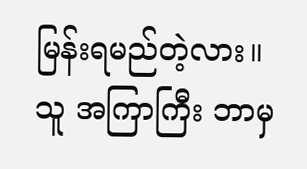မြန်းရမည်တဲ့လား။
သူ အကြာကြီး ဘာမှ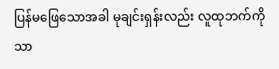ပြန်မဖြေသောအခါ မုချင်းရှန်းလည်း လူထုဘက်ကိုသာ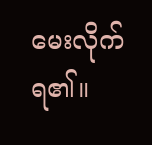မေးလိုက်ရ၏။